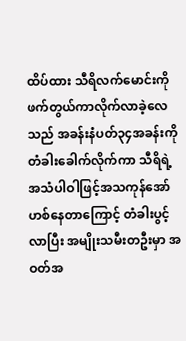ထိပ်ထား သီရိလက်မောင်းကို ဖက်တွယ်ကာလိုက်လာခဲ့လေသည် အခန်းနံပတ်၃၄အခန်းကို တံခါးခေါက်လိုက်ကာ သီရိရဲ့ အသံပါဝါဖြင့်အသကုန်အော်ဟစ်နေတာကြောင့် တံခါးပွင့်လာပြီး အမျိုးသမီးတဦးမှာ အဝတ်အ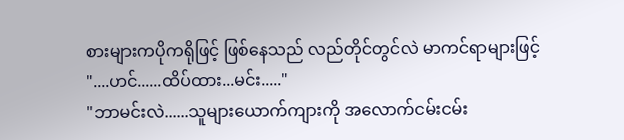စားများကပိုကရိုဖြင့် ဖြစ်နေသည် လည်တိုင်တွင်လဲ မာကင်ရာများဖြင့်
"....ဟင်......ထိပ်ထား...မင်း....."
"ဘာမင်းလဲ......သူများယောက်ကျားကို အလောက်ငမ်းငမ်း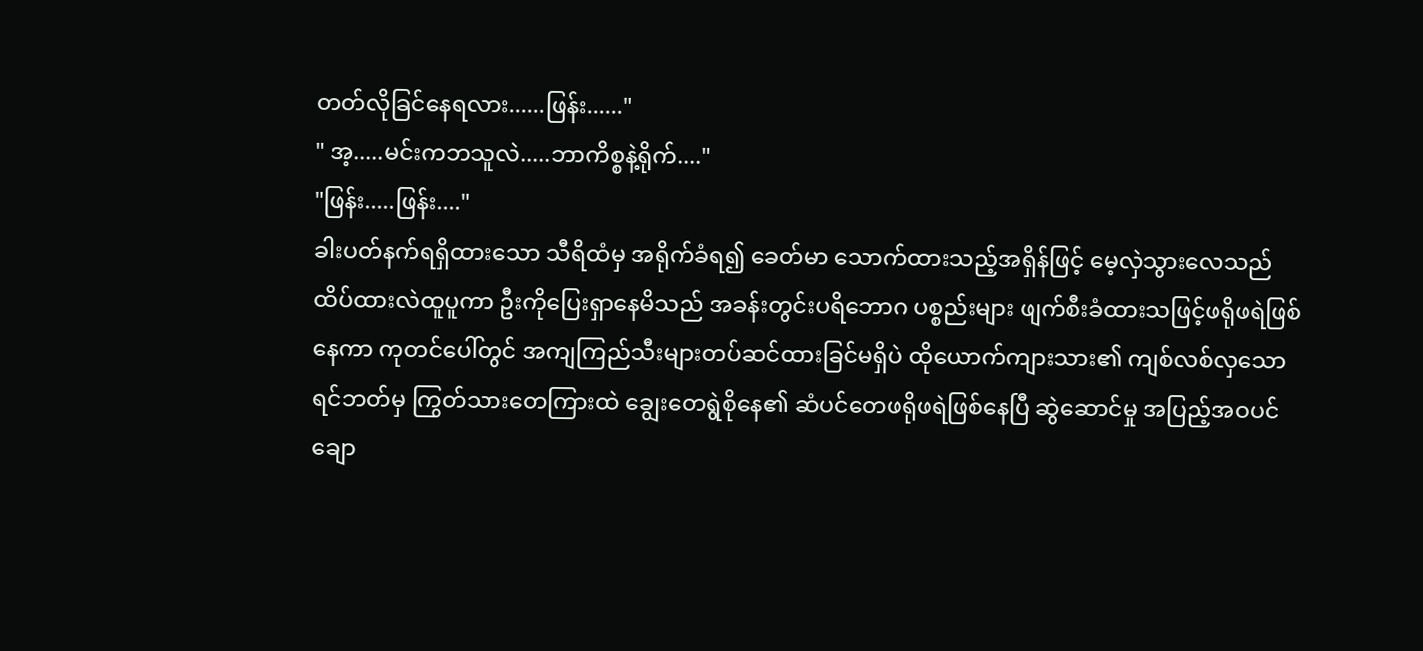တတ်လိုခြင်နေရလား......ဖြန်း......"
" အ့.....မင်းကဘသူလဲ.....ဘာကိစ္စနဲ့ရိုက်...."
"ဖြန်း.....ဖြန်း...."
ခါးပတ်နက်ရရှိထားသော သီရိထံမှ အရိုက်ခံရ၍ ခေတ်မာ သောက်ထားသည့်အရှိန်ဖြင့် မေ့လှဲသွားလေသည်
ထိပ်ထားလဲထူပူကာ ဦးကိုပြေးရှာနေမိသည် အခန်းတွင်းပရိဘောဂ ပစ္စည်းများ ဖျက်စီးခံထားသဖြင့်ဖရိုဖရဲဖြစ်နေကာ ကုတင်ပေါ်တွင် အကျကြည်သီးများတပ်ဆင်ထားခြင်မရှိပဲ ထိုယောက်ကျားသား၏ ကျစ်လစ်လှသော ရင်ဘတ်မှ ကြွတ်သားတေကြားထဲ ချွေးတေရွဲစိုနေ၏ ဆံပင်တေဖရိုဖရဲဖြစ်နေပြီ ဆွဲဆောင်မှု အပြည့်အဝပင် ချော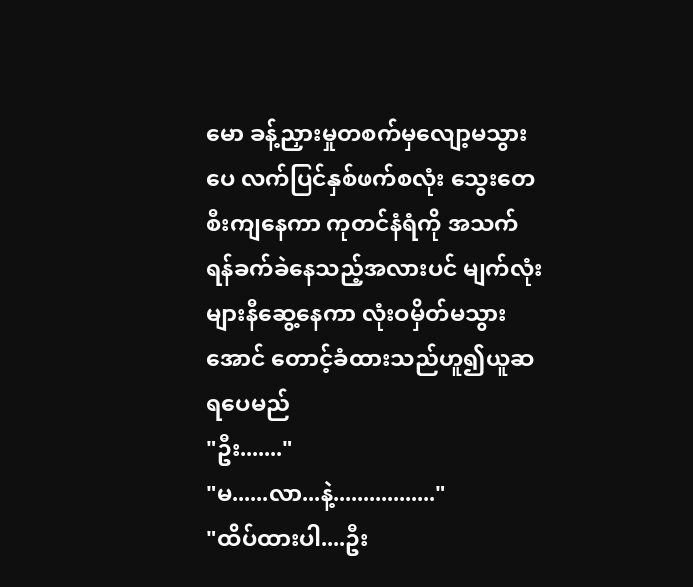မော ခန့်ညှားမှုတစက်မှလျော့မသွားပေ လက်ပြင်နှစ်ဖက်စလုံး သွေးတေစီးကျနေကာ ကုတင်နံရံကို အသက်ရန်ခက်ခဲနေသည့်အလားပင် မျက်လုံးများနီဆွေ့နေကာ လုံးဝမှိတ်မသွားအောင် တောင့်ခံထားသည်ဟူ၍ယူဆရပေမည်
"ဦး......."
"မ......လာ...နဲ့................."
"ထိပ်ထားပါ....ဦး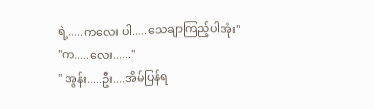ရဲ့.....ကလေး ပါ.....သေချာကြည့်ပါအုံး"
"က.....လေး......"
" အွန်း.....ဦး....အိမ်ပြန်ရ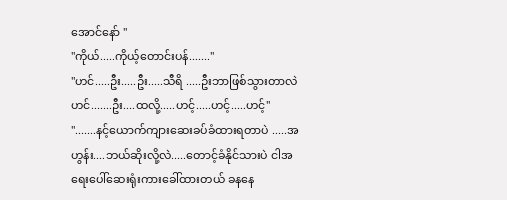အောင်နော် "
"ကိုယ်.....ကိုယ့်တောင်းပန်......."
"ဟင်.....ဦး.....ဦး.....သီရိ .....ဦးဘာဖြစ်သွားတာလဲဟင်.......ဦး....ထလို့.....ဟင့်.....ဟင့်.....ဟင့်"
".......နင့်ယောက်ကျားဆေးခပ်ခံထားရတာပဲ .....အဟွန်း....ဘယ်ဆိုးလို့လဲ.....တောင့်ခံနိုင်သားပဲ ငါအရေးပေါ်ဆေးရုံးကားခေါ်ထားတယ် ခနနေ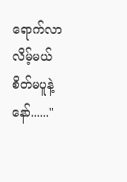ရောက်လာလိမ့်မယ် စိတ်မပူနဲ့နော်......"